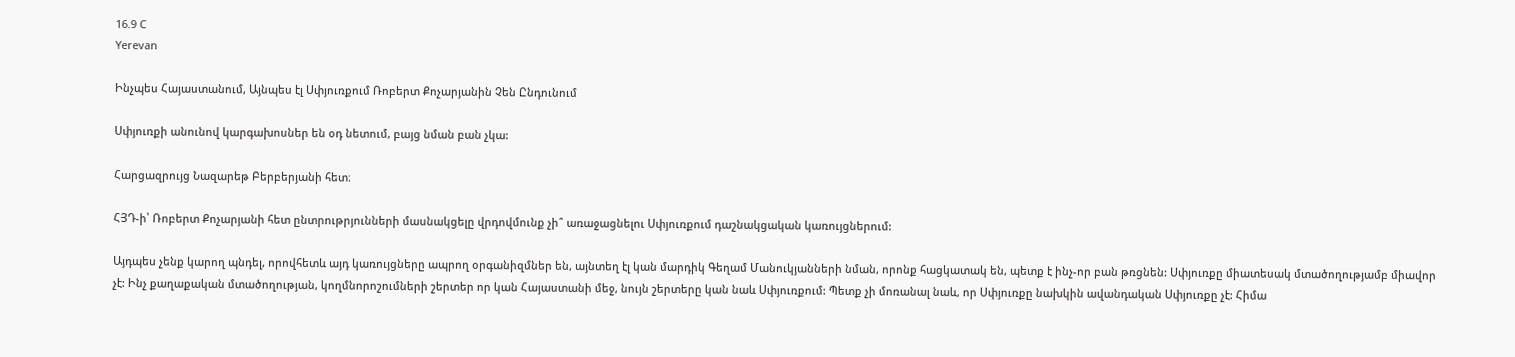16.9 C
Yerevan

Ինչպես Հայաստանում, Այնպես էլ Սփյուռքում Ռոբերտ Քոչարյանին Չեն Ընդունում

Սփյուռքի անունով կարգախոսներ են օդ նետում, բայց նման բան չկա:

Հարցազրույց Նազարեթ Բերբերյանի հետ։

ՀՅԴ‑ի՝ Ռոբերտ Քոչարյանի հետ ընտրութրյունների մասնակցելը վրդովմունք չի՞ առաջացնելու Սփյուռքում դաշնակցական կառույցներում:

Այդպես չենք կարող պնդել, որովհետև այդ կառույցները ապրող օրգանիզմներ են, այնտեղ էլ կան մարդիկ Գեղամ Մանուկյանների նման, որոնք հացկատակ են, պետք է ինչ-որ բան թռցնեն: Սփյուռքը միատեսակ մտածողությամբ միավոր չէ: Ինչ քաղաքական մտածողության, կողմնորոշումների շերտեր որ կան Հայաստանի մեջ, նույն շերտերը կան նաև Սփյուռքում: Պետք չի մոռանալ նաև, որ Սփյուռքը նախկին ավանդական Սփյուռքը չէ: Հիմա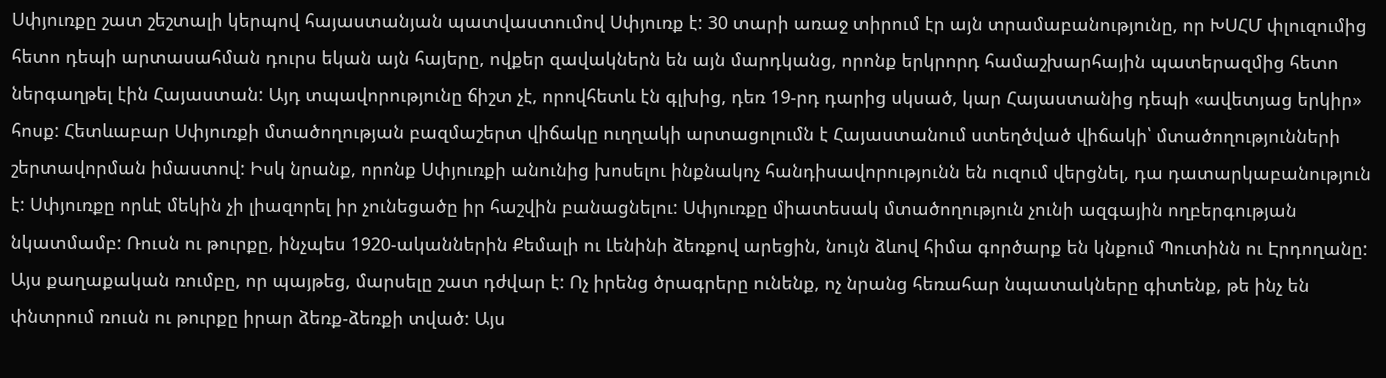Սփյուռքը շատ շեշտալի կերպով հայաստանյան պատվաստումով Սփյուռք է: 30 տարի առաջ տիրում էր այն տրամաբանությունը, որ ԽՍՀՄ փլուզումից հետո դեպի արտասահման դուրս եկան այն հայերը, ովքեր զավակներն են այն մարդկանց, որոնք երկրորդ համաշխարհային պատերազմից հետո ներգաղթել էին Հայաստան: Այդ տպավորությունը ճիշտ չէ, որովհետև էն գլխից, դեռ 19-րդ դարից սկսած, կար Հայաստանից դեպի «ավետյաց երկիր» հոսք: Հետևաբար Սփյուռքի մտածողության բազմաշերտ վիճակը ուղղակի արտացոլումն է Հայաստանում ստեղծված վիճակի՝ մտածողությունների շերտավորման իմաստով: Իսկ նրանք, որոնք Սփյուռքի անունից խոսելու ինքնակոչ հանդիսավորությունն են ուզում վերցնել, դա դատարկաբանություն է: Սփյուռքը որևէ մեկին չի լիազորել իր չունեցածը իր հաշվին բանացնելու: Սփյուռքը միատեսակ մտածողություն չունի ազգային ողբերգության նկատմամբ: Ռուսն ու թուրքը, ինչպես 1920-ականներին Քեմալի ու Լենինի ձեռքով արեցին, նույն ձևով հիմա գործարք են կնքում Պուտինն ու Էրդողանը: Այս քաղաքական ռումբը, որ պայթեց, մարսելը շատ դժվար է: Ոչ իրենց ծրագրերը ունենք, ոչ նրանց հեռահար նպատակները գիտենք, թե ինչ են փնտրում ռուսն ու թուրքը իրար ձեռք-ձեռքի տված: Այս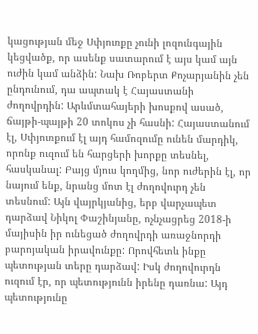կացության մեջ Սփյուռքը չունի լոզունգային կեցվածք, որ ասենք սատարում է այս կամ այն ուժին կամ անձին: Նախ Ռոբերտ Քոչարյանին չեն ընդունում, դա ապտակ է Հայաստանի ժողովրդին: Արևմտահայերի խոսքով ասած, ճայթի-պայթի 20 տոկոս չի հասնի: Հայաստանում էլ, Սփյուռքում էլ այդ համոզումը ունեն մարդիկ, որոնք ուզում են հարցերի խորքը տեսնել, հասկանալ: Բայց մյուս կողմից, նոր ուժերին էլ, որ նայում ենք, նրանց մոտ էլ ժողովուրդ չեն տեսնում: Այն վայրկյանից, երբ վարչապետ դարձավ Նիկոլ Փաշինյանը, ոչնչացրեց 2018‑ի մայիսին իր ունեցած ժողովրդի առաջնորդի բարոյական իրավունքը: Որովհետև ինքը պետության տերը դարձավ: Իսկ ժողովուրդն ուզում էր, որ պետությունն իրենը դառնա: Այդ պետությունը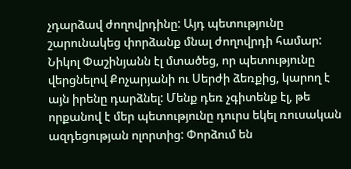չդարձավ ժողովրդինը: Այդ պետությունը շարունակեց փորձանք մնալ ժողովրդի համար: Նիկոլ Փաշինյանն էլ մտածեց, որ պետությունը վերցնելով Քոչարյանի ու Սերժի ձեռքից, կարող է այն իրենը դարձնել: Մենք դեռ չգիտենք էլ, թե որքանով է մեր պետությունը դուրս եկել ռուսական ազդեցության ոլորտից: Փորձում են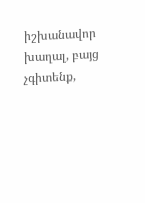իշխանավոր խաղալ, բայց չգիտենք,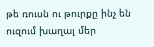թե ռուսն ու թուրքը ինչ են ուզում խաղալ մեր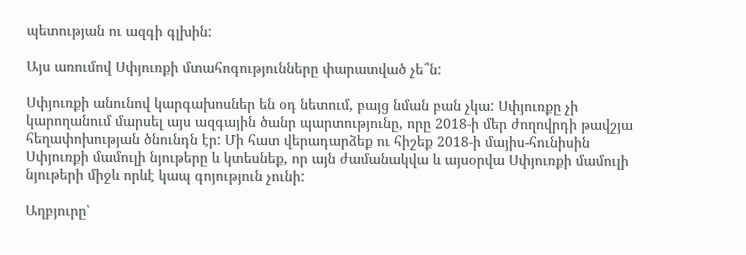պետության ու ազգի գլխին:

Այս առումով Սփյուռքի մտահոգությունները փարատված չե՞ն:

Սփյուռքի անունով կարգախոսներ են օդ նետում, բայց նման բան չկա: Սփյուռքը չի կարողանում մարսել այս ազգային ծանր պարտությունը, որը 2018‑ի մեր ժողովրդի թավշյա հեղափոխության ծնունդն էր: Մի հատ վերադարձեք ու հիշեք 2018‑ի մայիս-հունիսին Սփյուռքի մամուլի նյութերը և կտեսնեք, որ այն ժամանակվա և այսօրվա Սփյուռքի մամուլի նյութերի միջև որևէ կապ գոյություն չունի:

Աղբյուրը՝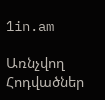1in.am

Առնչվող Հոդվածներ